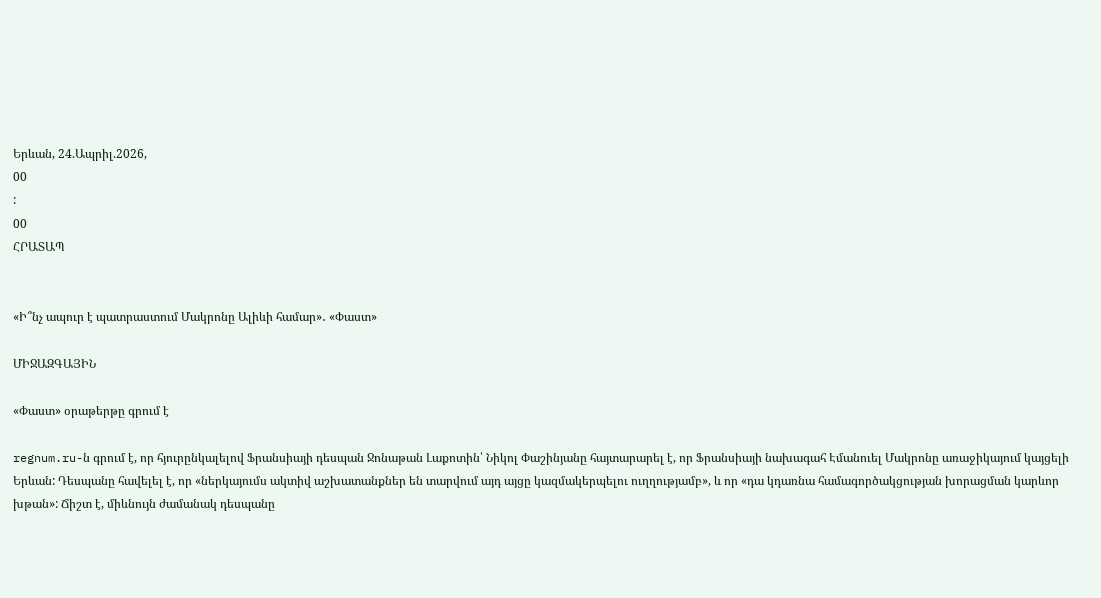Երևան, 24.Ապրիլ.2026,
00
:
00
ՀՐԱՏԱՊ


«Ի՞նչ ապուր է պատրաստում Մակրոնը Ալիևի համար»․ «Փաստ»

ՄԻՋԱԶԳԱՅԻՆ

«Փաստ» օրաթերթը գրում է

regnum.ru-ն գրում է, որ հյուրընկալելով Ֆրանսիայի դեսպան Ջոնաթան Լաքոտին՝ Նիկոլ Փաշինյանը հայտարարել է, որ Ֆրանսիայի նախագահ Էմանուել Մակրոնը առաջիկայում կայցելի Երևան: Դեսպանը հավելել է, որ «ներկայումս ակտիվ աշխատանքներ են տարվում այդ այցը կազմակերպելու ուղղությամբ», և որ «դա կդառնա համագործակցության խորացման կարևոր խթան»: Ճիշտ է, միևնույն ժամանակ դեսպանը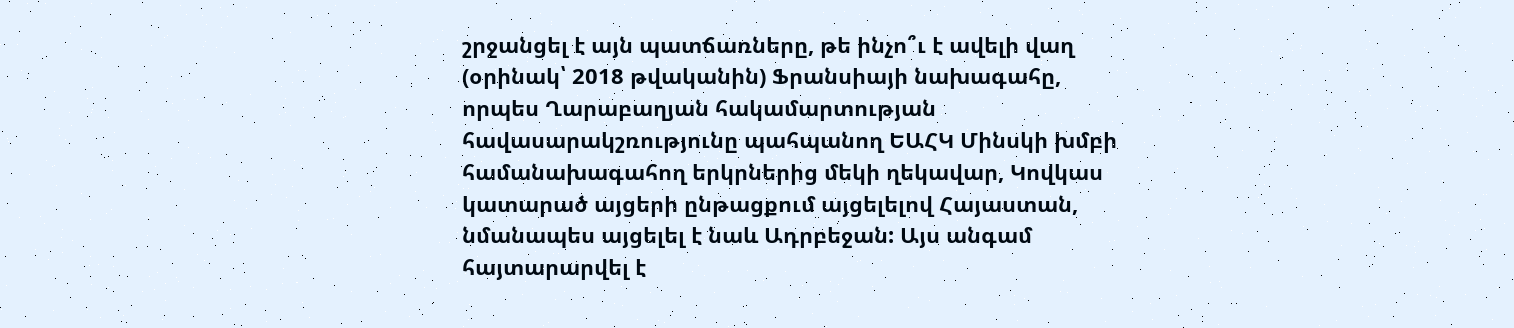շրջանցել է այն պատճառները, թե ինչո՞ւ է ավելի վաղ (օրինակ՝ 2018 թվականին) Ֆրանսիայի նախագահը, որպես Ղարաբաղյան հակամարտության հավասարակշռությունը պահպանող ԵԱՀԿ Մինսկի խմբի համանախագահող երկրներից մեկի ղեկավար, Կովկաս կատարած այցերի ընթացքում այցելելով Հայաստան, նմանապես այցելել է նաև Ադրբեջան: Այս անգամ հայտարարվել է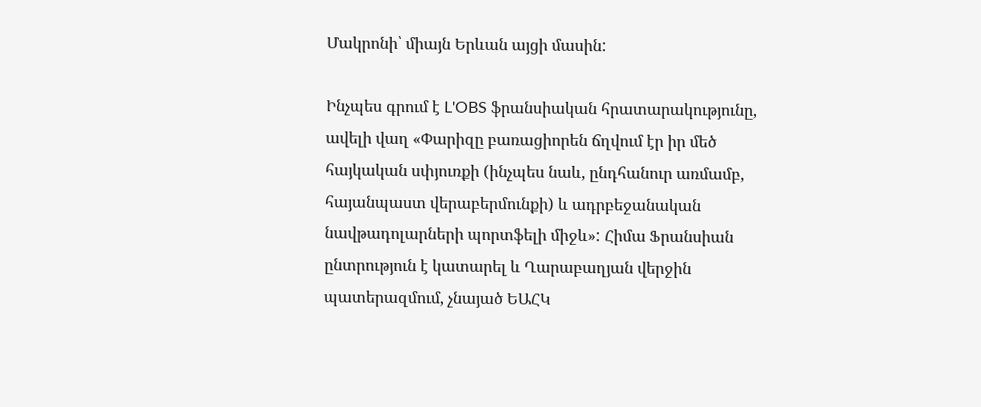Մակրոնի՝ միայն Երևան այցի մասին:

Ինչպես գրում է L'OBS ֆրանսիական հրատարակությունը, ավելի վաղ «Փարիզը բառացիորեն ճղվում էր իր մեծ հայկական սփյուռքի (ինչպես նաև, ընդհանուր առմամբ, հայանպաստ վերաբերմունքի) և ադրբեջանական նավթադոլարների պորտֆելի միջև»: Հիմա Ֆրանսիան ընտրություն է կատարել և Ղարաբաղյան վերջին պատերազմում, չնայած ԵԱՀԿ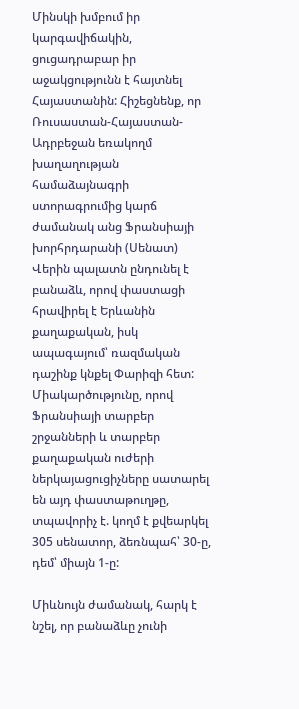Մինսկի խմբում իր կարգավիճակին, ցուցադրաբար իր աջակցությունն է հայտնել Հայաստանին: Հիշեցնենք, որ Ռուսաստան-Հայաստան-Ադրբեջան եռակողմ խաղաղության համաձայնագրի ստորագրումից կարճ ժամանակ անց Ֆրանսիայի խորհրդարանի (Սենատ) Վերին պալատն ընդունել է բանաձև, որով փաստացի հրավիրել է Երևանին քաղաքական, իսկ ապագայում՝ ռազմական դաշինք կնքել Փարիզի հետ: Միակարծությունը, որով Ֆրանսիայի տարբեր շրջանների և տարբեր քաղաքական ուժերի ներկայացուցիչները սատարել են այդ փաստաթուղթը, տպավորիչ է. կողմ է քվեարկել 305 սենատոր, ձեռնպահ՝ 30-ը, դեմ՝ միայն 1-ը:

Միևնույն ժամանակ, հարկ է նշել, որ բանաձևը չունի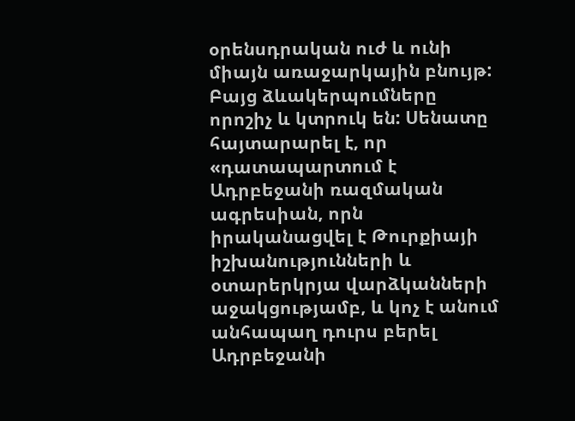օրենսդրական ուժ և ունի միայն առաջարկային բնույթ: Բայց ձևակերպումները որոշիչ և կտրուկ են: Սենատը հայտարարել է, որ «դատապարտում է Ադրբեջանի ռազմական ագրեսիան, որն իրականացվել է Թուրքիայի իշխանությունների և օտարերկրյա վարձկանների աջակցությամբ, և կոչ է անում անհապաղ դուրս բերել Ադրբեջանի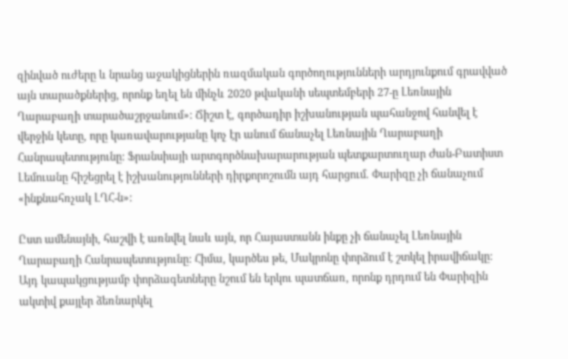զինված ուժերը և նրանց աջակիցներին ռազմական գործողությունների արդյունքում գրավված այն տարածքներից, որոնք եղել են մինչև 2020 թվականի սեպտեմբերի 27-ը Լեռնային Ղարաբաղի տարածաշրջանում»: Ճիշտ է, գործադիր իշխանության պահանջով հանվել է վերջին կետը, որը կառավարությանը կոչ էր անում ճանաչել Լեռնային Ղարաբաղի Հանրապետությունը: Ֆրանսիայի արտգործնախարարության պետքարտուղար Ժան-Բատիստ Լեմուանը հիշեցրել է իշխանությունների դիրքորոշումն այդ հարցում. Փարիզը չի ճանաչում «ինքնահռչակ ԼՂՀ-ն»:

Ըստ ամենայնի, հաշվի է առնվել նաև այն, որ Հայաստանն ինքը չի ճանաչել Լեռնային Ղարաբաղի Հանրապետությունը: Հիմա, կարծես թե, Մակրոնը փորձում է շտկել իրավիճակը: Այդ կապակցությամբ փորձագետները նշում են երկու պատճառ, որոնք դրդում են Փարիզին ակտիվ քայլեր ձեռնարկել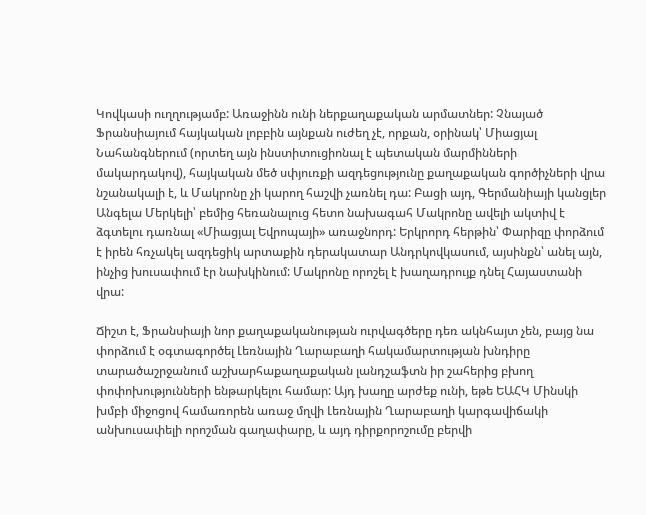Կովկասի ուղղությամբ: Առաջինն ունի ներքաղաքական արմատներ: Չնայած Ֆրանսիայում հայկական լոբբին այնքան ուժեղ չէ, որքան, օրինակ՝ Միացյալ Նահանգներում (որտեղ այն ինստիտուցիոնալ է պետական մարմինների մակարդակով), հայկական մեծ սփյուռքի ազդեցությունը քաղաքական գործիչների վրա նշանակալի է, և Մակրոնը չի կարող հաշվի չառնել դա: Բացի այդ, Գերմանիայի կանցլեր Անգելա Մերկելի՝ բեմից հեռանալուց հետո նախագահ Մակրոնը ավելի ակտիվ է ձգտելու դառնալ «Միացյալ Եվրոպայի» առաջնորդ: Երկրորդ հերթին՝ Փարիզը փորձում է իրեն հռչակել ազդեցիկ արտաքին դերակատար Անդրկովկասում, այսինքն՝ անել այն, ինչից խուսափում էր նախկինում: Մակրոնը որոշել է խաղադրույք դնել Հայաստանի վրա:

Ճիշտ է, Ֆրանսիայի նոր քաղաքականության ուրվագծերը դեռ ակնհայտ չեն, բայց նա փորձում է օգտագործել Լեռնային Ղարաբաղի հակամարտության խնդիրը տարածաշրջանում աշխարհաքաղաքական լանդշաֆտն իր շահերից բխող փոփոխությունների ենթարկելու համար: Այդ խաղը արժեք ունի, եթե ԵԱՀԿ Մինսկի խմբի միջոցով համառորեն առաջ մղվի Լեռնային Ղարաբաղի կարգավիճակի անխուսափելի որոշման գաղափարը, և այդ դիրքորոշումը բերվի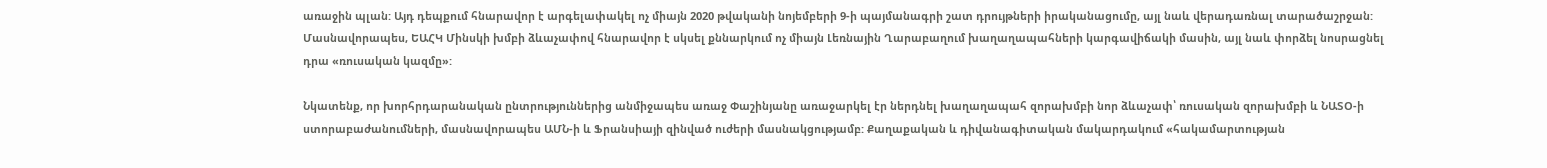առաջին պլան: Այդ դեպքում հնարավոր է արգելափակել ոչ միայն 2020 թվականի նոյեմբերի 9-ի պայմանագրի շատ դրույթների իրականացումը, այլ նաև վերադառնալ տարածաշրջան: Մասնավորապես, ԵԱՀԿ Մինսկի խմբի ձևաչափով հնարավոր է սկսել քննարկում ոչ միայն Լեռնային Ղարաբաղում խաղաղապահների կարգավիճակի մասին, այլ նաև փորձել նոսրացնել դրա «ռուսական կազմը»:

Նկատենք, որ խորհրդարանական ընտրություններից անմիջապես առաջ Փաշինյանը առաջարկել էր ներդնել խաղաղապահ զորախմբի նոր ձևաչափ՝ ռուսական զորախմբի և ՆԱՏՕ-ի ստորաբաժանումների, մասնավորապես ԱՄՆ-ի և Ֆրանսիայի զինված ուժերի մասնակցությամբ: Քաղաքական և դիվանագիտական մակարդակում «հակամարտության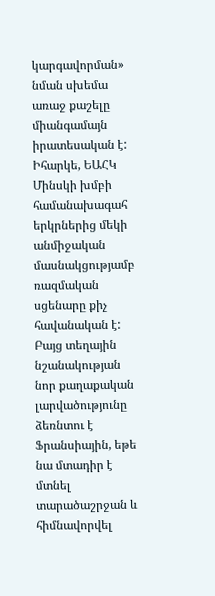կարգավորման» նման սխեմա առաջ քաշելը միանգամայն իրատեսական է: Իհարկե, ԵԱՀԿ Մինսկի խմբի համանախագահ երկրներից մեկի անմիջական մասնակցությամբ ռազմական սցենարը քիչ հավանական է: Բայց տեղային նշանակության նոր քաղաքական լարվածությունը ձեռնտու է Ֆրանսիային, եթե նա մտադիր է մտնել տարածաշրջան և հիմնավորվել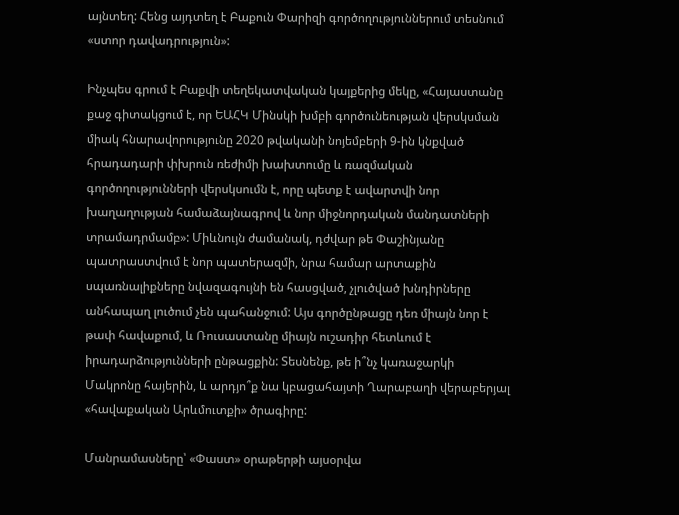այնտեղ: Հենց այդտեղ է Բաքուն Փարիզի գործողություններում տեսնում «ստոր դավադրություն»:

Ինչպես գրում է Բաքվի տեղեկատվական կայքերից մեկը, «Հայաստանը քաջ գիտակցում է, որ ԵԱՀԿ Մինսկի խմբի գործունեության վերսկսման միակ հնարավորությունը 2020 թվականի նոյեմբերի 9-ին կնքված հրադադարի փխրուն ռեժիմի խախտումը և ռազմական գործողությունների վերսկսումն է, որը պետք է ավարտվի նոր խաղաղության համաձայնագրով և նոր միջնորդական մանդատների տրամադրմամբ»: Միևնույն ժամանակ, դժվար թե Փաշինյանը պատրաստվում է նոր պատերազմի, նրա համար արտաքին սպառնալիքները նվազագույնի են հասցված, չլուծված խնդիրները անհապաղ լուծում չեն պահանջում: Այս գործընթացը դեռ միայն նոր է թափ հավաքում, և Ռուսաստանը միայն ուշադիր հետևում է իրադարձությունների ընթացքին: Տեսնենք, թե ի՞նչ կառաջարկի Մակրոնը հայերին, և արդյո՞ք նա կբացահայտի Ղարաբաղի վերաբերյալ «հավաքական Արևմուտքի» ծրագիրը:

Մանրամասները՝ «Փաստ» օրաթերթի այսօրվա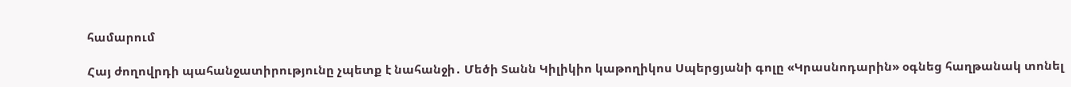համարում

Հայ ժողովրդի պահանջատիրությունը չպետք է նահանջի․ Մեծի Տանն Կիլիկիո կաթողիկոս Սպերցյանի գոլը «Կրասնոդարին» օգնեց հաղթանակ տոնել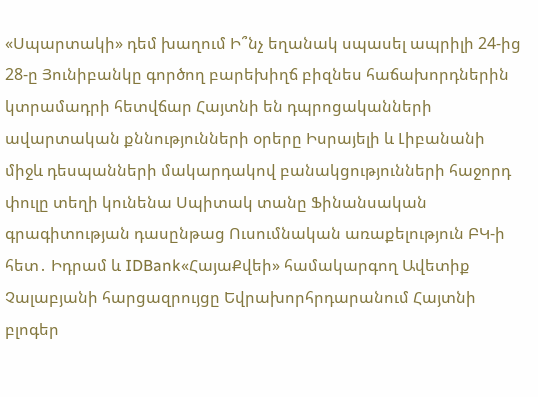«Սպարտակի» դեմ խաղում Ի՞նչ եղանակ սպասել ապրիլի 24-ից 28-ը Յունիբանկը գործող բարեխիղճ բիզնես հաճախորդներին կտրամադրի հետվճար Հայտնի են դպրոցականների ավարտական քննությունների օրերը Իսրայելի և Լիբանանի միջև դեսպանների մակարդակով բանակցությունների հաջորդ փուլը տեղի կունենա Սպիտակ տանը Ֆինանսական գրագիտության դասընթաց Ուսումնական առաքելություն ԲԿ-ի հետ․ Իդրամ և IDBank«ՀայաՔվեի» համակարգող Ավետիք Չալաբյանի հարցազրույցը Եվրախորհրդարանում Հայտնի բլոգեր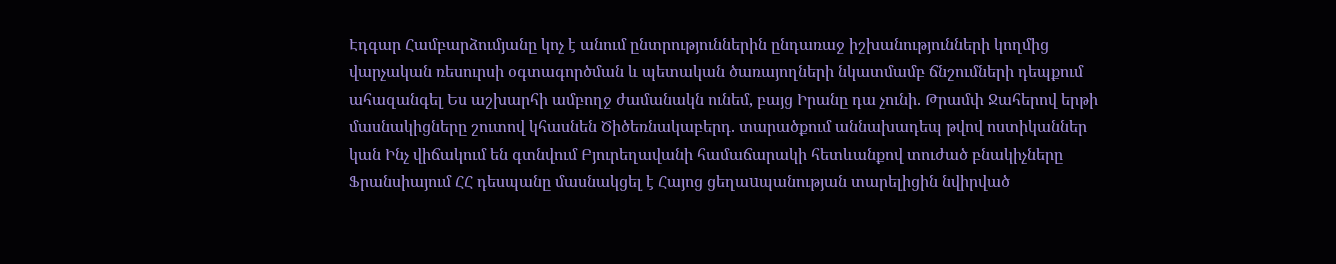Էդգար Համբարձումյանը կոչ է անում ընտրություններին ընդառաջ իշխանությունների կողմից վարչական ռեսուրսի օգտագործման և պետական ծառայողների նկատմամբ ճնշումների դեպքում ահազանգել Ես աշխարհի ամբողջ ժամանակն ունեմ, բայց Իրանը դա չունի. Թրամփ Ջահերով երթի մասնակիցները շուտով կհասնեն Ծիծեռնակաբերդ. տարածքում աննախադեպ թվով ոստիկաններ կան Ինչ վիճակում են գտնվում Բյուրեղավանի համաճարակի հետևանքով տուժած բնակիչները Ֆրանսիայում ՀՀ դեսպանը մասնակցել է Հայոց ցեղաuպանության տարելիցին նվիրված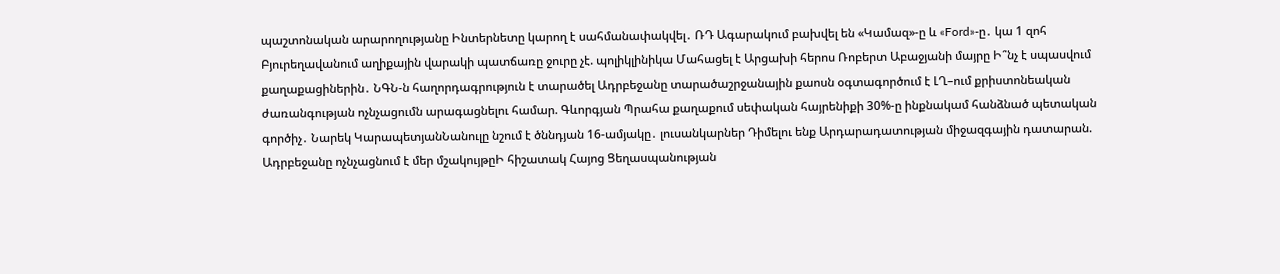պաշտոնական արարողությանը Ինտերնետը կարող է սահմանափակվել․ ՌԴ Ագարակում բախվել են «Կամազ»-ը և «Ford»-ը․ կա 1 զոհ Բյուրեղավանում աղիքային վարակի պատճառը ջուրը չէ. պոլիկլինիկա Մահացել է Արցախի հերոս Ռոբերտ Աբաջյանի մայրը Ի՞նչ է սպասվում քաղաքացիներին․ ՆԳՆ-ն հաղորդագրություն է տարածել Ադրբեջանը տարածաշրջանային քաոսն օգտագործում է ԼՂ–ում քրիստոնեական ժառանգության ոչնչացումն արագացնելու համար. Գևորգյան Պրահա քաղաքում սեփական հայրենիքի 30%-ը ինքնակամ հանձնած պետական գործիչ․ Նարեկ ԿարապետյանՆանուլը նշում է ծննդյան 16-ամյակը․ լուսանկարներ Դիմելու ենք Արդարադատության միջազգային դատարան. Ադրբեջանը ոչնչացնում է մեր մշակույթըԻ հիշատակ Հայոց Ցեղասպանության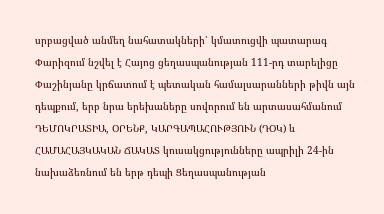սրբացված անմեղ նահատակների՝ կմատուցվի պատարագ Փարիզում նշվել է Հայոց ցեղասպանության 111-րդ տարելիցը Փաշինյանը կրճատում է պետական համալսարանների թիվն այն դեպքում, երբ նրա երեխաները սովորում են արտասահմանում ԴԵՄՈԿՐԱՏԻԱ, ՕՐԵՆՔ, ԿԱՐԳԱՊԱՀՈՒԹՅՈՒՆ (ԴՕԿ) և ՀԱՄԱՀԱՅԿԱԿԱՆ ՃԱԿԱՏ կուսակցությունները ապրիլի 24-ին նախաձեռնում են երթ դեպի Ցեղասպանության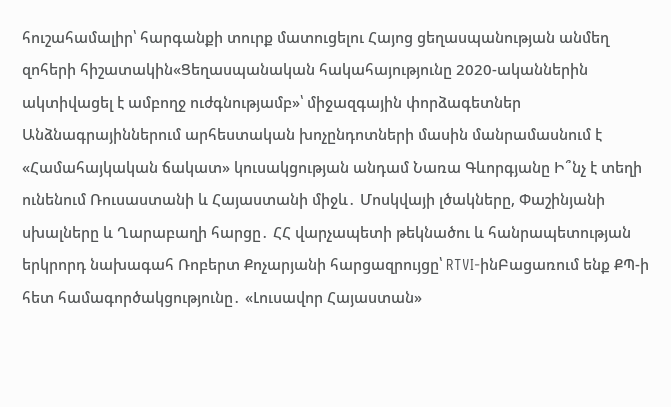հուշահամալիր՝ հարգանքի տուրք մատուցելու Հայոց ցեղասպանության անմեղ զոհերի հիշատակին«Ցեղասպանական հակահայությունը 2020-ականներին ակտիվացել է ամբողջ ուժգնությամբ»՝ միջազգային փորձագետներ Անձնագրայիններում արհեստական խոչընդոտների մասին մանրամասնում է «Համահայկական ճակատ» կուսակցության անդամ Նառա Գևորգյանը Ի՞նչ է տեղի ունենում Ռուսաստանի և Հայաստանի միջև․ Մոսկվայի լծակները, Փաշինյանի սխալները և Ղարաբաղի հարցը․ ՀՀ վարչապետի թեկնածու և հանրապետության երկրորդ նախագահ Ռոբերտ Քոչարյանի հարցազրույցը՝ RTVI-ինԲացառում ենք ՔՊ-ի հետ համագործակցությունը․ «Լուսավոր Հայաստան»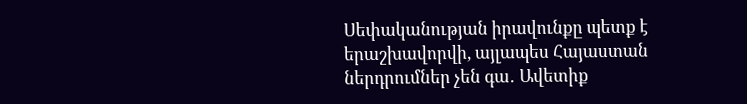Սեփականության իրավունքը պետք է երաշխավորվի, այլապես Հայաստան ներդրումներ չեն գա․ Ավետիք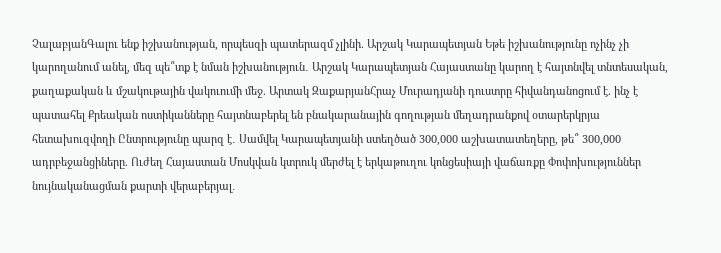ՉալաբյանԳալու ենք իշխանության, որպեսզի պատերազմ չլինի. Արշակ Կարապետյան Եթե իշխանությունը ոչինչ չի կարողանում անել, մեզ պե՞տք է նման իշխանություն․ Արշակ Կարապետյան Հայաստանը կարող է հայտնվել տնտեսական, քաղաքական և մշակութային վակուումի մեջ. Արտակ ԶաքարյանՀրաչ Մուրադյանի դուստրը հիվանդանոցում է. ինչ է պատահել Քրեական ոստիկանները հայտնաբերել են բնակարանային գողության մեղադրանքով օտարերկրյա հետախուզվողի Ընտրությունը պարզ է․ Սամվել Կարապետյանի ստեղծած 300,000 աշխատատեղերը, թե՞ 300,000 ադրբեջանցիները. Ուժեղ Հայաստան Մոսկվան կտրուկ մերժել է երկաթուղու կոնցեսիայի վաճառքը Փոփոխություններ նույնականացման քարտի վերաբերյալ․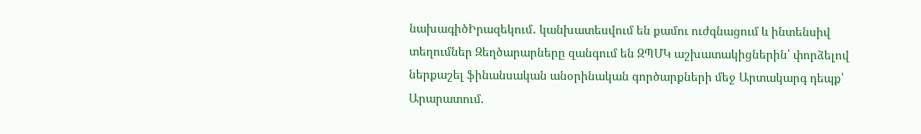նախագիծԻրազեկում․ կանխատեսվում են քամու ուժգնացում և ինտենսիվ տեղումներ Զեղծարարները զանգում են ԶՊՄԿ աշխատակիցներին՝ փորձելով ներքաշել ֆինանսական անօրինական գործարքների մեջ Արտակարգ դեպք՝ Արարատում.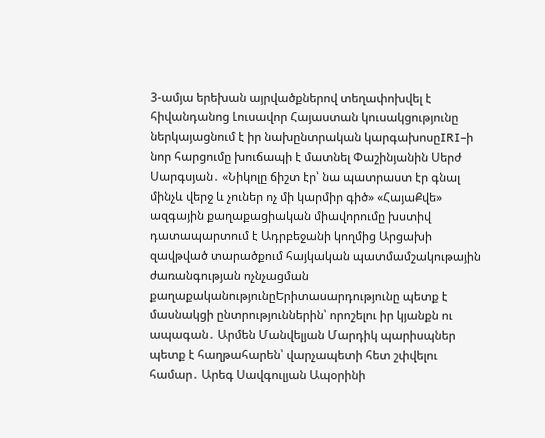3-ամյա երեխան այրվածքներով տեղափոխվել է հիվանդանոց Լուսավոր Հայաստան կուսակցությունը ներկայացնում է իր նախընտրական կարգախոսըIRI–ի նոր հարցումը խուճապի է մատնել Փաշինյանին Սերժ Սարգսյան․ «Նիկոլը ճիշտ էր՝ նա պատրաստ էր գնալ մինչև վերջ և չուներ ոչ մի կարմիր գիծ» «ՀայաՔվե» ազգային քաղաքացիական միավորումը խստիվ դատապարտում է Ադրբեջանի կողմից Արցախի զավթված տարածքում հայկական պատմամշակութային ժառանգության ոչնչացման քաղաքականությունըԵրիտասարդությունը պետք է մասնակցի ընտրություններին՝ որոշելու իր կյանքն ու ապագան․ Արմեն Մանվելյան Մարդիկ պարիսպներ պետք է հաղթահարեն՝ վարչապետի հետ շփվելու համար․ Արեգ Սավգուլյան Ապօրինի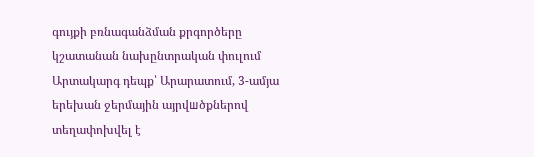գույքի բռնագանձման քրգործերը կշատանան նախընտրական փուլում Արտակարգ դեպք՝ Արարատում, 3-ամյա երեխան ջերմային այրվшծքներով տեղափոխվել է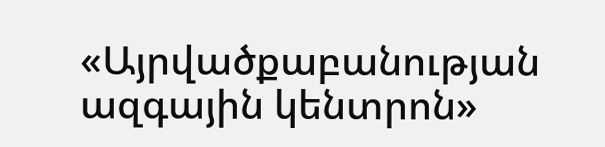«Այրվածքաբանության ազգային կենտրոն»